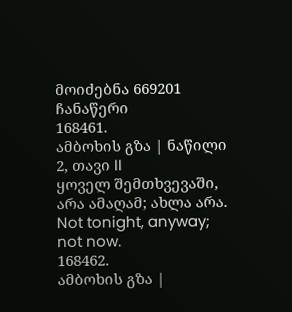მოიძებნა 669201 ჩანაწერი
168461.
ამბოხის გზა | ნაწილი 2, თავი II
ყოველ შემთხვევაში, არა ამაღამ; ახლა არა.
Not tonight, anyway; not now.
168462.
ამბოხის გზა |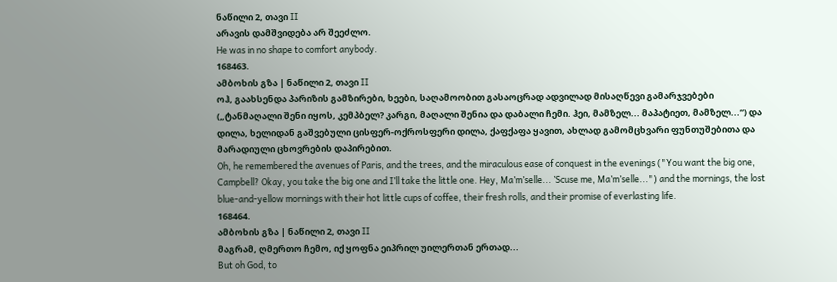ნაწილი 2, თავი II
არავის დამშვიდება არ შეეძლო.
He was in no shape to comfort anybody.
168463.
ამბოხის გზა | ნაწილი 2, თავი II
ოჰ, გაახსენდა პარიზის გამზირები, ხეები, საღამოობით გასაოცრად ადვილად მისაღწევი გამარჯვებები („ტანმაღალი შენი იყოს, კემპბელ? კარგი, მაღალი შენია და დაბალი ჩემი. ჰეი, მამზელ... მაპატიეთ, მამზელ...“) და დილა, ხელიდან გაშვებული ცისფერ-ოქროსფერი დილა, ქაფქაფა ყავით, ახლად გამომცხვარი ფუნთუშებითა და მარადიული ცხოვრების დაპირებით.
Oh, he remembered the avenues of Paris, and the trees, and the miraculous ease of conquest in the evenings ("You want the big one, Campbell? Okay, you take the big one and I’ll take the little one. Hey, Ma’m’selle... ’Scuse me, Ma’m’selle...") and the mornings, the lost blue-and-yellow mornings with their hot little cups of coffee, their fresh rolls, and their promise of everlasting life.
168464.
ამბოხის გზა | ნაწილი 2, თავი II
მაგრამ, ღმერთო ჩემო, იქ ყოფნა ეიპრილ უილერთან ერთად...
But oh God, to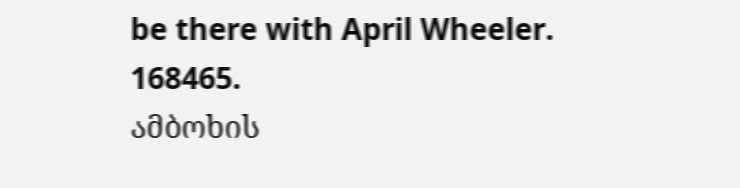be there with April Wheeler.
168465.
ამბოხის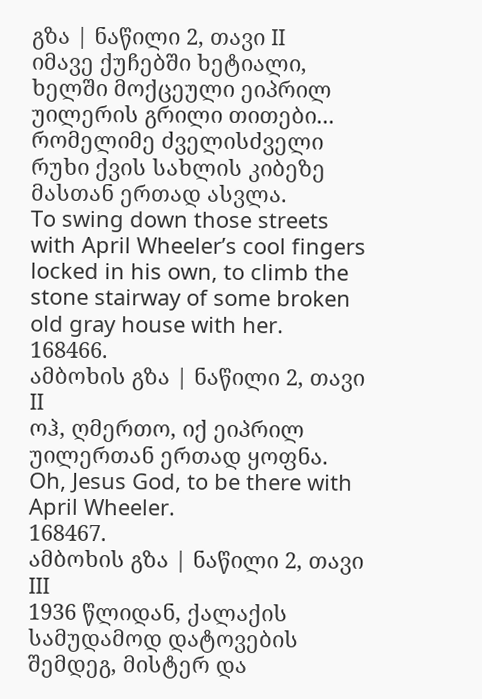გზა | ნაწილი 2, თავი II
იმავე ქუჩებში ხეტიალი, ხელში მოქცეული ეიპრილ უილერის გრილი თითები... რომელიმე ძველისძველი რუხი ქვის სახლის კიბეზე მასთან ერთად ასვლა.
To swing down those streets with April Wheeler’s cool fingers locked in his own, to climb the stone stairway of some broken old gray house with her.
168466.
ამბოხის გზა | ნაწილი 2, თავი II
ოჰ, ღმერთო, იქ ეიპრილ უილერთან ერთად ყოფნა.
Oh, Jesus God, to be there with April Wheeler.
168467.
ამბოხის გზა | ნაწილი 2, თავი III
1936 წლიდან, ქალაქის სამუდამოდ დატოვების შემდეგ, მისტერ და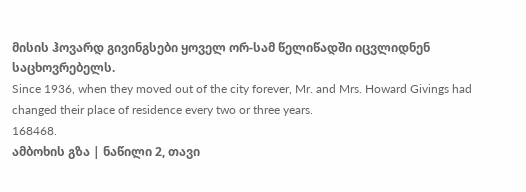მისის ჰოვარდ გივინგსები ყოველ ორ-სამ წელიწადში იცვლიდნენ საცხოვრებელს.
Since 1936, when they moved out of the city forever, Mr. and Mrs. Howard Givings had changed their place of residence every two or three years.
168468.
ამბოხის გზა | ნაწილი 2, თავი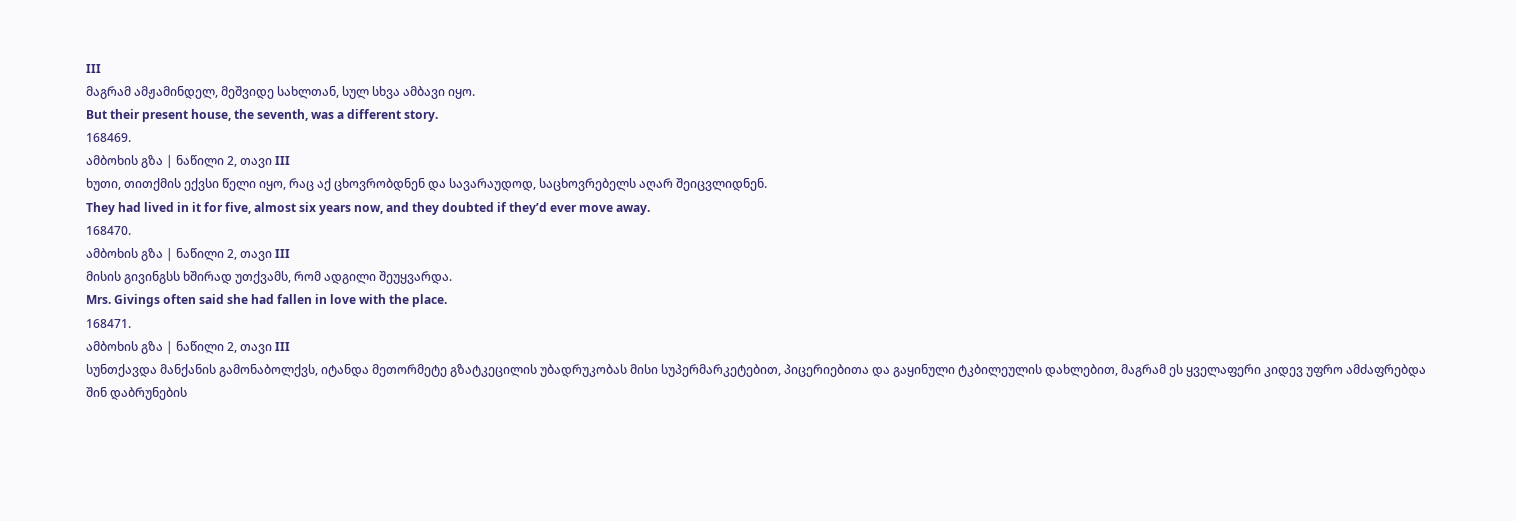III
მაგრამ ამჟამინდელ, მეშვიდე სახლთან, სულ სხვა ამბავი იყო.
But their present house, the seventh, was a different story.
168469.
ამბოხის გზა | ნაწილი 2, თავი III
ხუთი, თითქმის ექვსი წელი იყო, რაც აქ ცხოვრობდნენ და სავარაუდოდ, საცხოვრებელს აღარ შეიცვლიდნენ.
They had lived in it for five, almost six years now, and they doubted if they’d ever move away.
168470.
ამბოხის გზა | ნაწილი 2, თავი III
მისის გივინგსს ხშირად უთქვამს, რომ ადგილი შეუყვარდა.
Mrs. Givings often said she had fallen in love with the place.
168471.
ამბოხის გზა | ნაწილი 2, თავი III
სუნთქავდა მანქანის გამონაბოლქვს, იტანდა მეთორმეტე გზატკეცილის უბადრუკობას მისი სუპერმარკეტებით, პიცერიებითა და გაყინული ტკბილეულის დახლებით, მაგრამ ეს ყველაფერი კიდევ უფრო ამძაფრებდა შინ დაბრუნების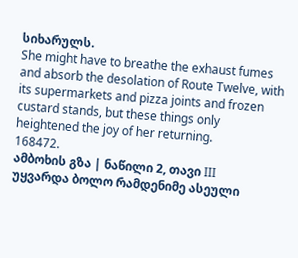სიხარულს.
She might have to breathe the exhaust fumes and absorb the desolation of Route Twelve, with its supermarkets and pizza joints and frozen custard stands, but these things only heightened the joy of her returning.
168472.
ამბოხის გზა | ნაწილი 2, თავი III
უყვარდა ბოლო რამდენიმე ასეული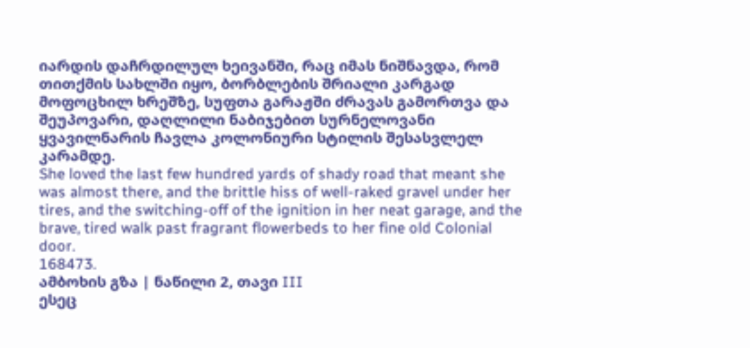იარდის დაჩრდილულ ხეივანში, რაც იმას ნიშნავდა, რომ თითქმის სახლში იყო, ბორბლების შრიალი კარგად მოფოცხილ ხრეშზე, სუფთა გარაჟში ძრავას გამორთვა და შეუპოვარი, დაღლილი ნაბიჯებით სურნელოვანი ყვავილნარის ჩავლა კოლონიური სტილის შესასვლელ კარამდე.
She loved the last few hundred yards of shady road that meant she was almost there, and the brittle hiss of well-raked gravel under her tires, and the switching-off of the ignition in her neat garage, and the brave, tired walk past fragrant flowerbeds to her fine old Colonial door.
168473.
ამბოხის გზა | ნაწილი 2, თავი III
ესეც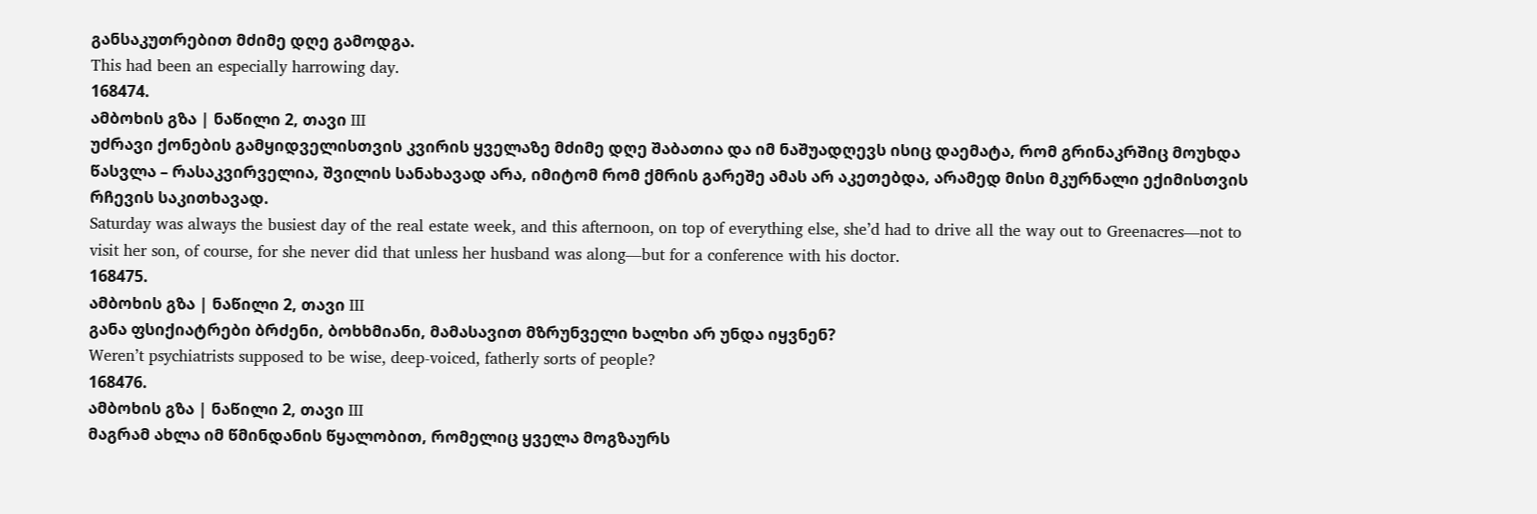განსაკუთრებით მძიმე დღე გამოდგა.
This had been an especially harrowing day.
168474.
ამბოხის გზა | ნაწილი 2, თავი III
უძრავი ქონების გამყიდველისთვის კვირის ყველაზე მძიმე დღე შაბათია და იმ ნაშუადღევს ისიც დაემატა, რომ გრინაკრშიც მოუხდა წასვლა – რასაკვირველია, შვილის სანახავად არა, იმიტომ რომ ქმრის გარეშე ამას არ აკეთებდა, არამედ მისი მკურნალი ექიმისთვის რჩევის საკითხავად.
Saturday was always the busiest day of the real estate week, and this afternoon, on top of everything else, she’d had to drive all the way out to Greenacres—not to visit her son, of course, for she never did that unless her husband was along—but for a conference with his doctor.
168475.
ამბოხის გზა | ნაწილი 2, თავი III
განა ფსიქიატრები ბრძენი, ბოხხმიანი, მამასავით მზრუნველი ხალხი არ უნდა იყვნენ?
Weren’t psychiatrists supposed to be wise, deep-voiced, fatherly sorts of people?
168476.
ამბოხის გზა | ნაწილი 2, თავი III
მაგრამ ახლა იმ წმინდანის წყალობით, რომელიც ყველა მოგზაურს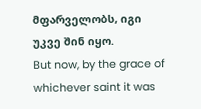მფარველობს, იგი უკვე შინ იყო.
But now, by the grace of whichever saint it was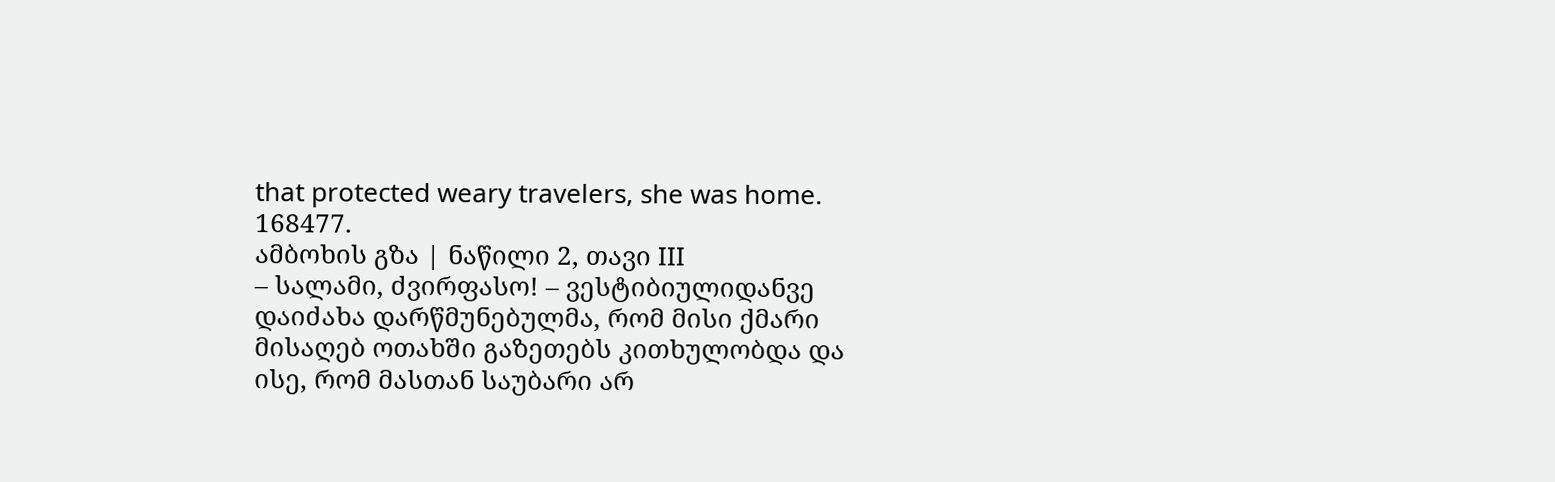that protected weary travelers, she was home.
168477.
ამბოხის გზა | ნაწილი 2, თავი III
– სალამი, ძვირფასო! – ვესტიბიულიდანვე დაიძახა დარწმუნებულმა, რომ მისი ქმარი მისაღებ ოთახში გაზეთებს კითხულობდა და ისე, რომ მასთან საუბარი არ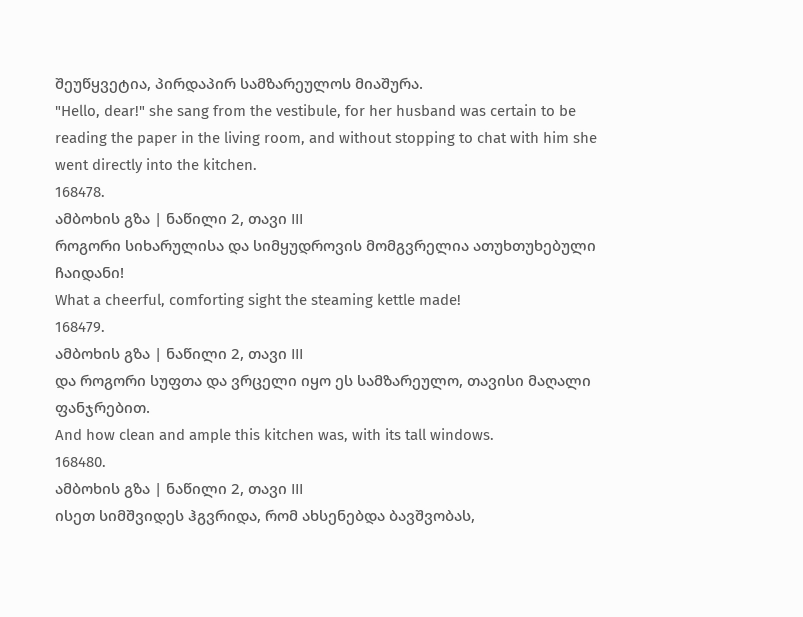შეუწყვეტია, პირდაპირ სამზარეულოს მიაშურა.
"Hello, dear!" she sang from the vestibule, for her husband was certain to be reading the paper in the living room, and without stopping to chat with him she went directly into the kitchen.
168478.
ამბოხის გზა | ნაწილი 2, თავი III
როგორი სიხარულისა და სიმყუდროვის მომგვრელია ათუხთუხებული ჩაიდანი!
What a cheerful, comforting sight the steaming kettle made!
168479.
ამბოხის გზა | ნაწილი 2, თავი III
და როგორი სუფთა და ვრცელი იყო ეს სამზარეულო, თავისი მაღალი ფანჯრებით.
And how clean and ample this kitchen was, with its tall windows.
168480.
ამბოხის გზა | ნაწილი 2, თავი III
ისეთ სიმშვიდეს ჰგვრიდა, რომ ახსენებდა ბავშვობას,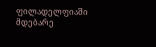ფილადელფიაში მდებარე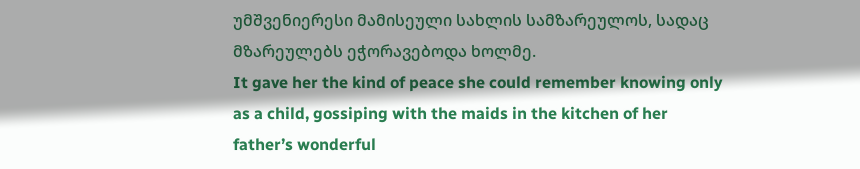უმშვენიერესი მამისეული სახლის სამზარეულოს, სადაც მზარეულებს ეჭორავებოდა ხოლმე.
It gave her the kind of peace she could remember knowing only as a child, gossiping with the maids in the kitchen of her father’s wonderful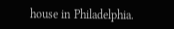house in Philadelphia.